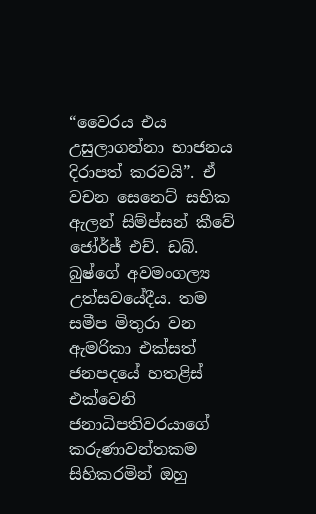“වෛරය එය උසුලාගන්නා භාජනය දිරාපත් කරවයි”. ඒ වචන සෙනෙට් සභික ඇලන් සිම්ප්සන් කීවේ ජෝර්ජ් එච්. ඩබ්. බුෂ්ගේ අවමංගල්‍ය උත්සවයේදීය. තම සමීප මිතුරා වන ඇමරිකා එක්සත් ජනපදයේ හතළිස් එක්වෙනි ජනාධිපතිවරයාගේ කරුණාවන්තකම සිහිකරමින් ඔහු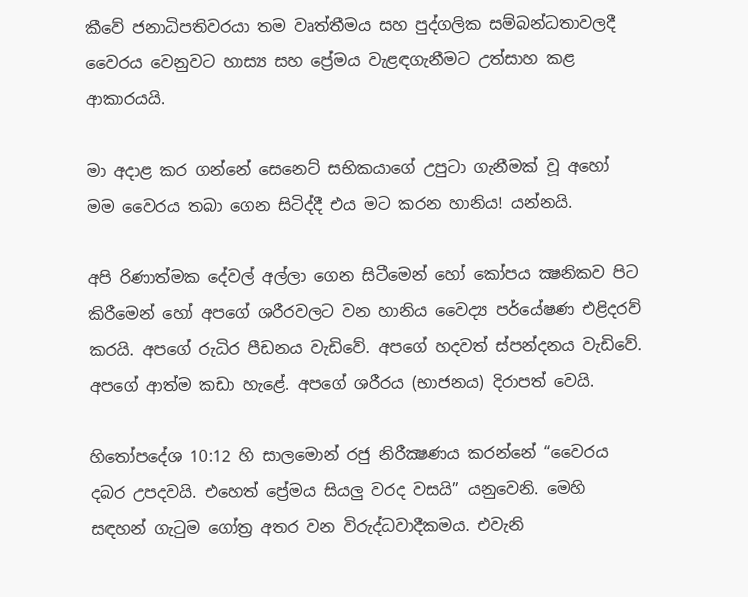කීවේ ජනාධිපතිවරයා තම වෘත්තීමය සහ පුද්ගලික සම්බන්ධතාවලදී වෛරය වෙනුවට හාස්‍ය සහ ප්‍රේමය වැළඳගැනීමට උත්සාහ කළ ආකාරයයි.

මා අදාළ කර ගන්නේ සෙනෙට් සභිකයාගේ උපුටා ගැනීමක් වූ අහෝ මම වෛරය තබා ගෙන සිටිද්දී එය මට කරන හානිය! යන්නයි.

අපි රිණාත්මක දේවල් අල්ලා ගෙන සිටීමෙන් හෝ කෝපය ක්‍ෂනිකව පිට කිරීමෙන් හෝ අපගේ ශරීරවලට වන හානිය වෛද්‍ය පර්යේෂණ එළිදරව් කරයි. අපගේ රුධිර පීඩනය වැඩිවේ. අපගේ හදවත් ස්පන්දනය වැඩිවේ. අපගේ ආත්ම කඩා හැළේ. අපගේ ශරීරය (භාජනය) දිරාපත් වෙයි.

හිතෝපදේශ 10:12 හි සාලමොන් රජු නිරීක්‍ෂණය කරන්නේ “වෛරය දබර උපදවයි. එහෙත් ප්‍රේමය සියලු වරද වසයි” යනුවෙනි. මෙහි සඳහන් ගැටුම ගෝත්‍ර අතර වන විරුද්ධවාදීකමය. එවැනි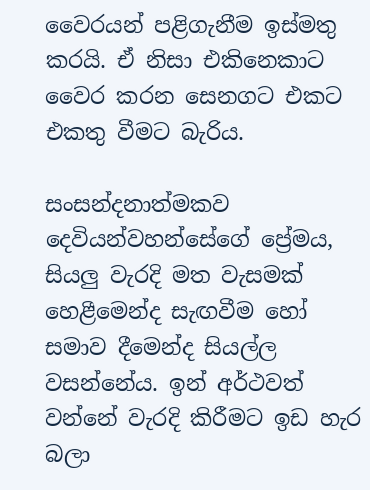වෛරයන් පළිගැනීම ඉස්මතු කරයි. ඒ නිසා එකිනෙකාට වෛර කරන සෙනගට එකට එකතු වීමට බැරිය.

සංසන්දනාත්මකව දෙවියන්වහන්සේගේ ප්‍රේමය, සියලු වැරදි මත වැසමක් හෙළීමෙන්ද සැඟවීම හෝ සමාව දීමෙන්ද සියල්ල වසන්නේය. ඉන් අර්ථවත් වන්නේ වැරදි කිරීමට ඉඩ හැර බලා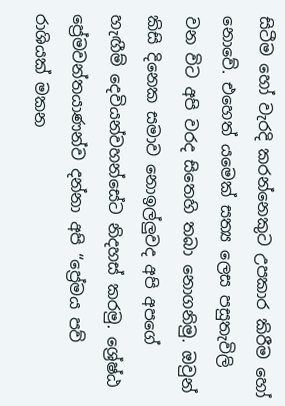සිටීම හෝ වැරදි කරන්නෙකුට උපකාර කිරීම හෝ නොවේ. එහෙත් යමෙක් සත්‍ය ලෙස පසුතැවිලි වන විට අපි වරද සිතෙහි තබා නොගනිමු. ඔවුන් කිසි දිනෙක සමාව නොඉල්ලුවද අපි අපගේ හැඟීම් දෙවියන්වහන්සේට නිදහස් කරමු. ශ්‍රේෂ්ඨ ප්‍රේමවන්තයාණන්ව දන්නා අපි “ප්‍රේමය පව් රාශියක් මකන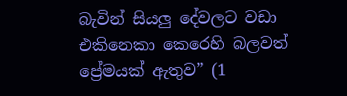බැවින් සියලු දේවලට වඩා එකිනෙකා කෙරෙහි බලවත් ප්‍රේමයක් ඇතුව” (1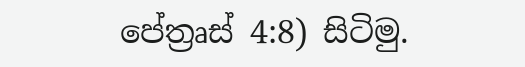පේත්‍රෘස් 4:8) සිටිමු.